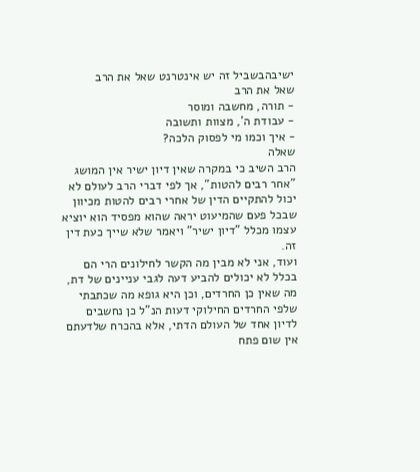ישיבהבשביל זה יש אינטרנט שאל את הרב
שאל את הרב
- תורה, מחשבה ומוסר
- עבודת ה', מצוות ותשובה
- איך וכמו מי לפסוק הלכה?
שאלה
הרב השיב כי במקרה שאין דיון ישיר אין המושג "אחר רבים להטות", אך לפי דברי הרב לעולם לא יכול להתקיים הדין של אחרי רבים להטות מכיוון שבכל פעם שהמיעוט יראה שהוא מפסיד הוא יוציא עצמו מכלל "דיון ישיר" ויאמר שלא שייך כעת דין זה.
ועוד, אני לא מבין מה הקשר לחילונים הרי הם בכלל לא יכולים להביע דעה לגבי עניינים של דת, מה שאין כן החרדים, וכן היא גופא מה שכתבתי שלפי החרדים החילוקי דעות הנ"ל כן נחשבים לדיון אחד של העולם הדתי, אלא בהכרח שלדעתם אין שום פתח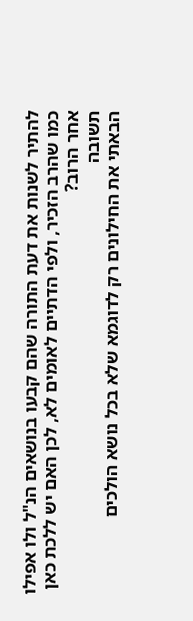להתיר לשנות את דעת התורה שהם קבעו בנושאים הנ"ל ולו אפילו כמו שהרב הזכיר, ולפי הדתיים לאומים לא, לכן האם יש ללכת כאן אחר הרוב?
תשובה
הבאתי את החילונים רק לדוגמא שלא בכל נושא הולכים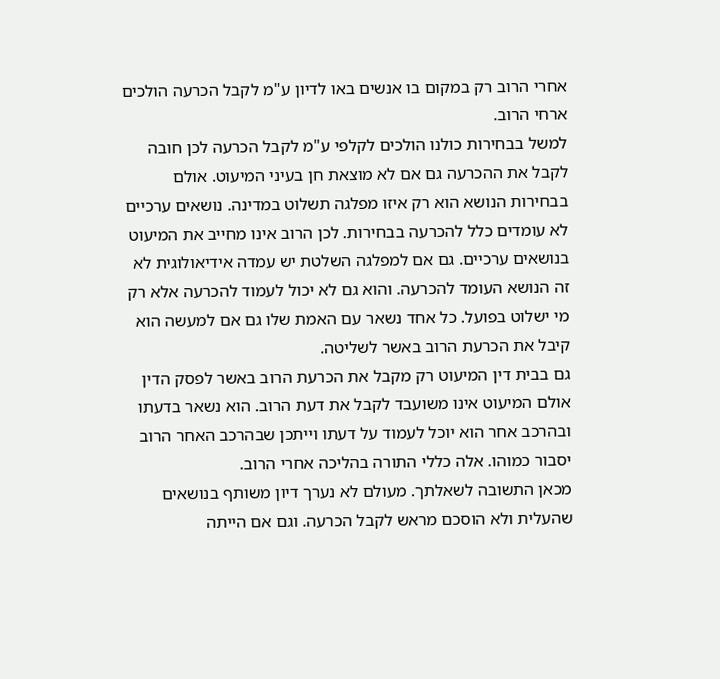אחרי הרוב רק במקום בו אנשים באו לדיון ע"מ לקבל הכרעה הולכים ארחי הרוב.
למשל בבחירות כולנו הולכים לקלפי ע"מ לקבל הכרעה לכן חובה לקבל את ההכרעה גם אם לא מוצאת חן בעיני המיעוט. אולם בבחירות הנושא הוא רק איזו מפלגה תשלוט במדינה. נושאים ערכיים לא עומדים כלל להכרעה בבחירות. לכן הרוב אינו מחייב את המיעוט בנושאים ערכיים. גם אם למפלגה השלטת יש עמדה אידיאולוגית לא זה הנושא העומד להכרעה. והוא גם לא יכול לעמוד להכרעה אלא רק מי ישלוט בפועל. כל אחד נשאר עם האמת שלו גם אם למעשה הוא קיבל את הכרעת הרוב באשר לשליטה.
גם בבית דין המיעוט רק מקבל את הכרעת הרוב באשר לפסק הדין אולם המיעוט אינו משועבד לקבל את דעת הרוב. הוא נשאר בדעתו ובהרכב אחר הוא יוכל לעמוד על דעתו וייתכן שבהרכב האחר הרוב יסבור כמוהו. אלה כללי התורה בהליכה אחרי הרוב.
מכאן התשובה לשאלתך. מעולם לא נערך דיון משותף בנושאים שהעלית ולא הוסכם מראש לקבל הכרעה. וגם אם הייתה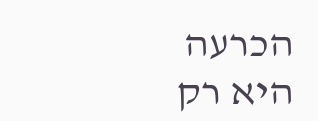הכרעה היא רק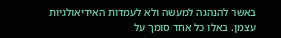באשר להנהגה למעשה ולא לעמדות האידיאולגיות עצמן. באלו כל אחד סומך על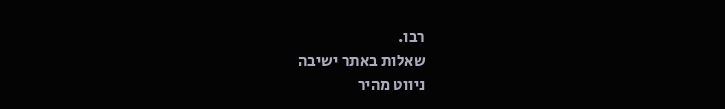רבו.
שאלות באתר ישיבה
ניווט מהיר